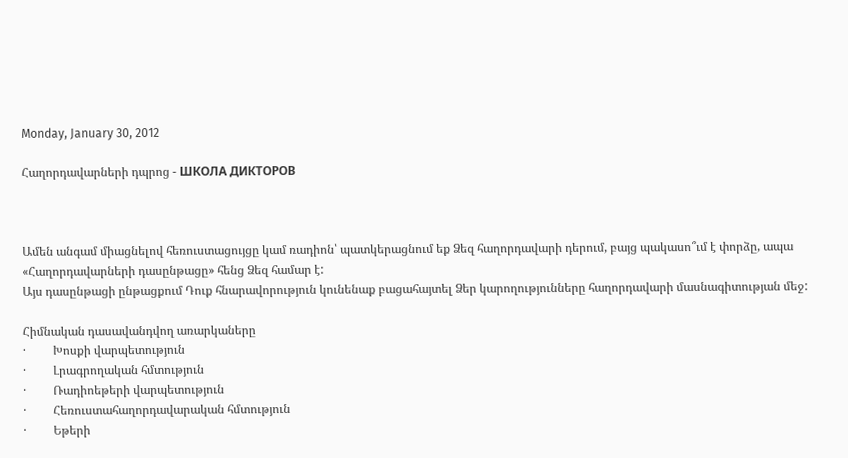Monday, January 30, 2012

Հաղորդավարների դպրոց - ШКОЛА ДИКТОРОВ



Ամեն անգամ միացնելով հեռուստացույցը կամ ռադիոն՝ պատկերացնում եք Ձեզ հաղորդավարի դերում, բայց պակասո՞ւմ է փորձը, ապա «Հաղորդավարների դասընթացը» հենց Ձեզ համար է:
Այս դասընթացի ընթացքում Դուք հնարավորություն կունենաք բացահայտել Ձեր կարողությունները հաղորդավարի մասնագիտության մեջ:

Հիմնական դասավանդվող առարկաները
·         Խոսքի վարպետություն
·         Լրագրողական հմտություն
·         Ռադիոեթերի վարպետություն
·         Հեռուստահաղորդավարական հմտություն
·         Եթերի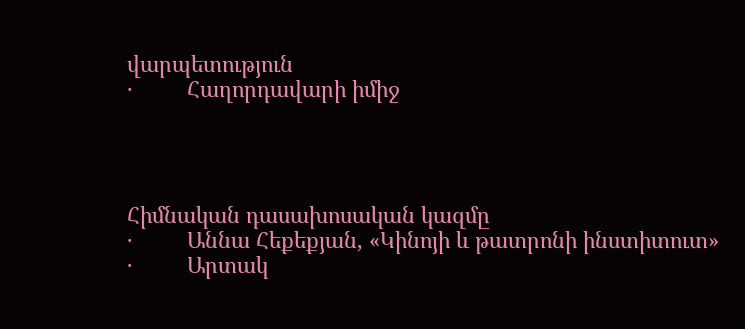վարպետություն
·         Հաղորդավարի իմիջ




Հիմնական դասախոսական կազմը
·         Աննա Հեքեքյան, «Կինոյի և թատրոնի ինստիտուտ»
·         Արտակ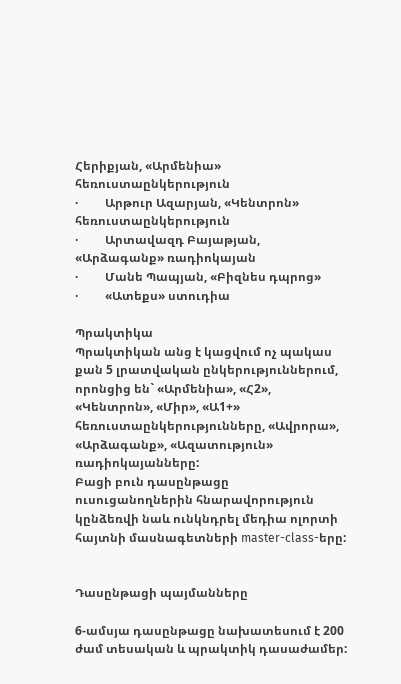Հերիքյան, «Արմենիա» հեռուստաընկերություն
·         Արթուր Ազարյան, «Կենտրոն» հեռուստաընկերություն
·         Արտավազդ Բայաթյան, «Արձագանք» ռադիոկայան
·         Մանե Պապյան, «Բիզնես դպրոց»
·         «Ատեքս» ստուդիա

Պրակտիկա
Պրակտիկան անց է կացվում ոչ պակաս քան 5 լրատվական ընկերություններում, որոնցից են` «Արմենիա», «Հ2», «Կենտրոն», «Միր», «Ա1+» հեռուստաընկերությունները, «Ավրորա», «Արձագանք», «Ազատություն» ռադիոկայանները:
Բացի բուն դասընթացը ուսուցանողներին հնարավորություն կընձեռվի նաև ունկնդրել մեդիա ոլորտի հայտնի մասնագետների master-class-երը:


Դասընթացի պայմանները

6-ամսյա դասընթացը նախատեսում է 200 ժամ տեսական և պրակտիկ դասաժամեր: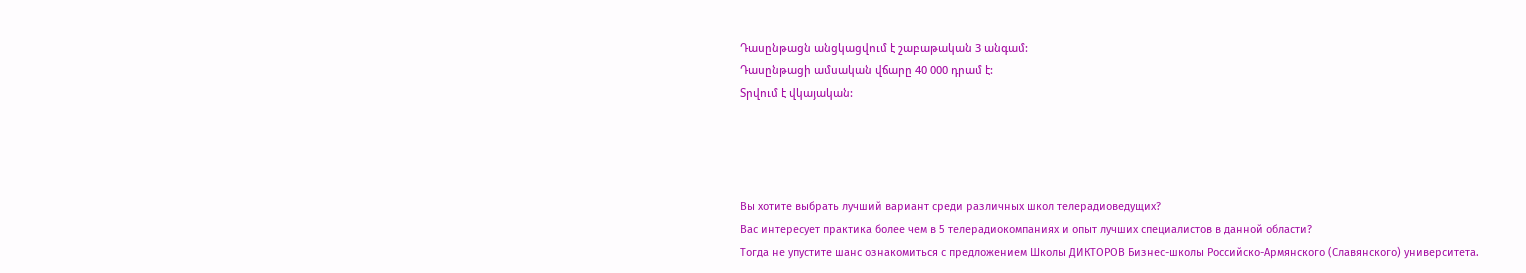Դասընթացն անցկացվում է շաբաթական 3 անգամ:
Դասընթացի ամսական վճարը 40 000 դրամ է:
Տրվում է վկայական:




Вы хотите выбрать лучший вариант среди различных школ телерадиоведущих?
Вас интересует практика более чем в 5 телерадиокомпаниях и опыт лучших специалистов в данной области?
Тогда не упустите шанс ознакомиться с предложением Школы ДИКТОРОВ Бизнес-школы Российско-Армянского (Славянского) университета.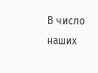В число наших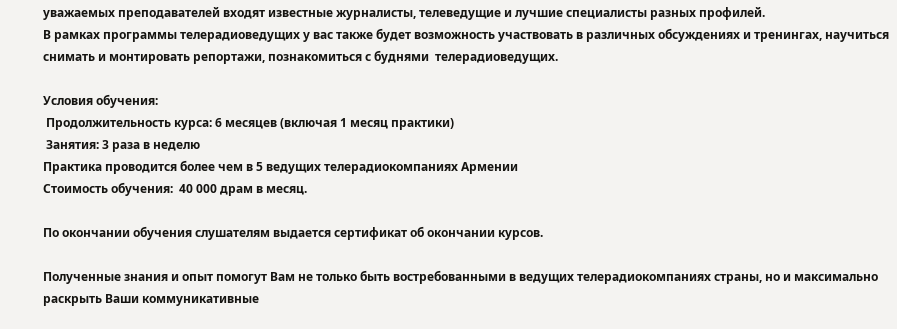уважаемых преподавателей входят известные журналисты, телеведущие и лучшие специалисты разных профилей.
В рамках программы телерадиоведущих у вас также будет возможность участвовать в различных обсуждениях и тренингах, научиться снимать и монтировать репортажи, познакомиться с буднями  телерадиоведущих.

Условия обучения:
 Продолжительность курса: 6 месяцев (включая 1 месяц практики)
 Занятия: 3 раза в неделю
Практика проводится более чем в 5 ведущих телерадиокомпаниях Армении
Стоимость обучения:  40 000 драм в месяц.

По окончании обучения слушателям выдается сертификат об окончании курсов.

Полученные знания и опыт помогут Вам не только быть востребованными в ведущих телерадиокомпаниях страны, но и максимально раскрыть Ваши коммуникативные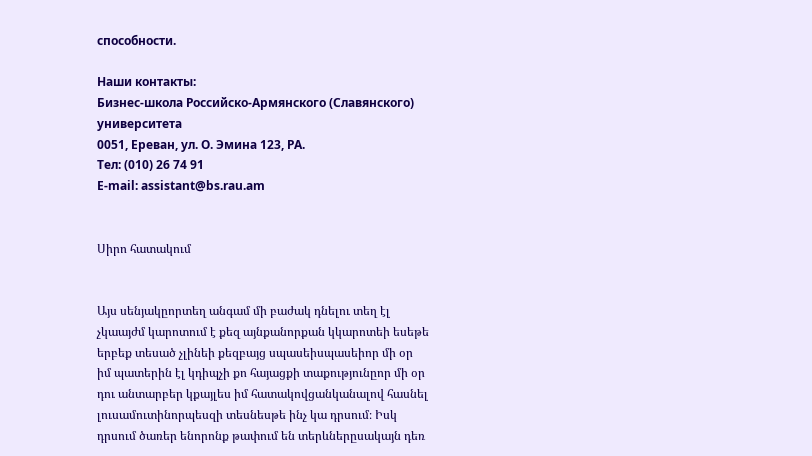способности.

Наши контакты:
Бизнес-школа Российско-Армянского (Славянского) университета
0051, Ереван, ул. О. Эмина 123, РА.
Тел: (010) 26 74 91
E-mail: assistant@bs.rau.am


Սիրո հատակում


Այս սենյակըորտեղ անգամ մի բաժակ դնելու տեղ էլ չկաայժմ կարոտում է քեզ այնքանորքան կկարոտեի եսեթե երբեք տեսած չլինեի քեզբայց սպասեիսպասեիոր մի օր իմ պատերին էլ կդիպչի քո հայացքի տաքությունըոր մի օր դու անտարբեր կքայլես իմ հատակովցանկանալով հասնել լուսամուտինորպեսզի տեսնեսթե ինչ կա դրսում։ Իսկ դրսում ծառեր ենորոնք թափում են տերևներըսակայն դեռ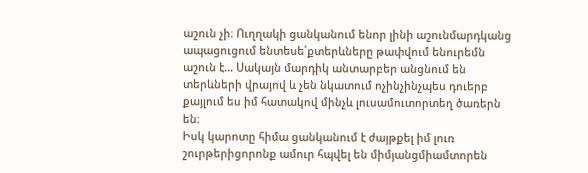աշուն չի։ Ուղղակի ցանկանում ենոր լինի աշունմարդկանց ապացուցում ենտեսե՛քտերևները թափվում ենուրեմն աշուն է... Սակայն մարդիկ անտարբեր անցնում են տերևների վրայով և չեն նկատում ոչինչինչպես դուերբ քայլում ես իմ հատակով մինչև լուսամուտորտեղ ծառերն են։
Իսկ կարոտը հիմա ցանկանում է ժայթքել իմ լուռ շուրթերիցորոնք ամուր հպվել են միմյանցմիամտորեն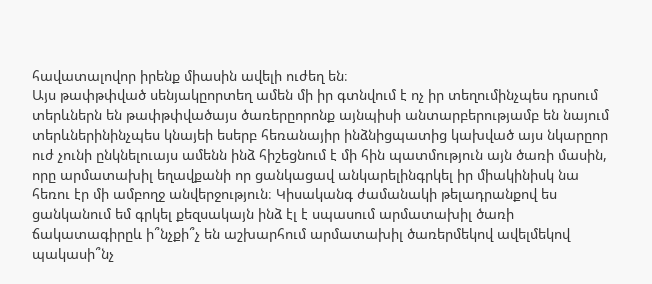հավատալովոր իրենք միասին ավելի ուժեղ են։
Այս թափթփված սենյակըորտեղ ամեն մի իր գտնվում է ոչ իր տեղումինչպես դրսում տերևներն են թափթփվածայս ծառերըորոնք այնպիսի անտարբերությամբ են նայում տերևներինինչպես կնայեի եսերբ հեռանայիր ինձնիցպատից կախված այս նկարըոր ուժ չունի ընկնելուայս ամենն ինձ հիշեցնում է մի հին պատմություն այն ծառի մասին, որը արմատախիլ եղավքանի որ ցանկացավ անկարելինգրկել իր միակինիսկ նա հեռու էր մի ամբողջ անվերջություն։ Կիսականգ ժամանակի թելադրանքով ես ցանկանում եմ գրկել քեզսակայն ինձ էլ է սպասում արմատախիլ ծառի ճակատագիրըև ի՞նչքի՞չ են աշխարհում արմատախիլ ծառերմեկով ավելմեկով պակասի՞նչ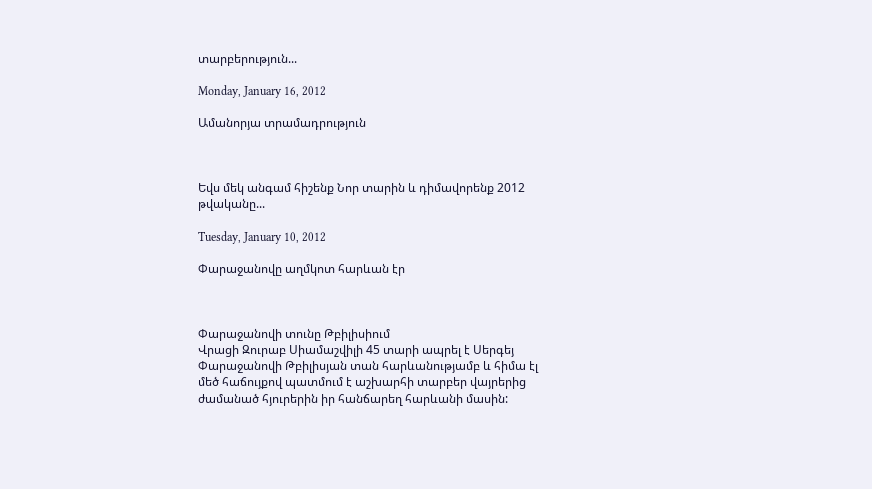տարբերություն...

Monday, January 16, 2012

Ամանորյա տրամադրություն



Եվս մեկ անգամ հիշենք Նոր տարին և դիմավորենք 2012 թվականը...

Tuesday, January 10, 2012

Փարաջանովը աղմկոտ հարևան էր



Փարաջանովի տունը Թբիլիսիում
Վրացի Զուրաբ Սիամաշվիլի 45 տարի ապրել է Սերգեյ Փարաջանովի Թբիլիսյան տան հարևանությամբ և հիմա էլ մեծ հաճույքով պատմում է աշխարհի տարբեր վայրերից ժամանած հյուրերին իր հանճարեղ հարևանի մասին: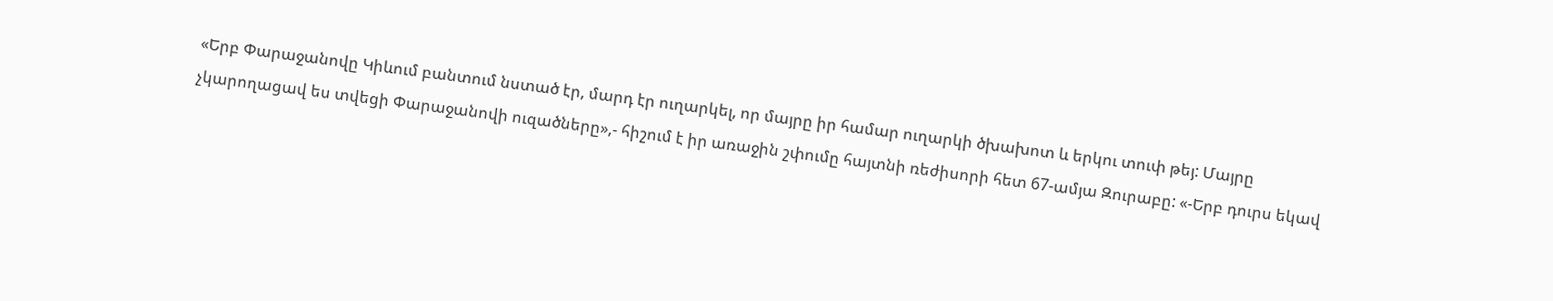«Երբ Փարաջանովը Կիևում բանտում նստած էր, մարդ էր ուղարկել, որ մայրը իր համար ուղարկի ծխախոտ և երկու տուփ թեյ: Մայրը չկարողացավ ես տվեցի Փարաջանովի ուզածները»,- հիշում է իր առաջին շփումը հայտնի ռեժիսորի հետ 67-ամյա Զուրաբը: «-Երբ դուրս եկավ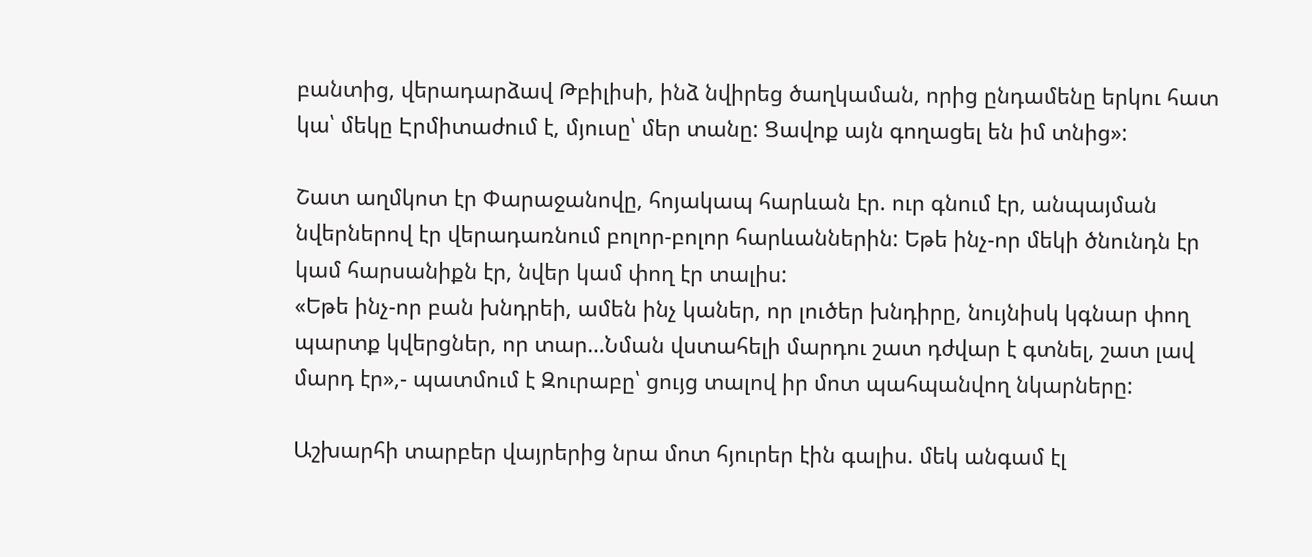բանտից, վերադարձավ Թբիլիսի, ինձ նվիրեց ծաղկաման, որից ընդամենը երկու հատ կա՝ մեկը Էրմիտաժում է, մյուսը՝ մեր տանը: Ցավոք այն գողացել են իմ տնից»:

Շատ աղմկոտ էր Փարաջանովը, հոյակապ հարևան էր. ուր գնում էր, անպայման նվերներով էր վերադառնում բոլոր-բոլոր հարևաններին: Եթե ինչ-որ մեկի ծնունդն էր կամ հարսանիքն էր, նվեր կամ փող էր տալիս:
«Եթե ինչ-որ բան խնդրեի, ամեն ինչ կաներ, որ լուծեր խնդիրը, նույնիսկ կգնար փող պարտք կվերցներ, որ տար…Նման վստահելի մարդու շատ դժվար է գտնել, շատ լավ մարդ էր»,- պատմում է Զուրաբը՝ ցույց տալով իր մոտ պահպանվող նկարները:

Աշխարհի տարբեր վայրերից նրա մոտ հյուրեր էին գալիս. մեկ անգամ էլ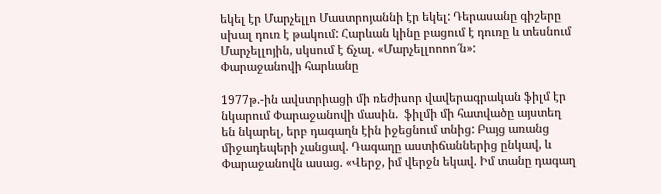եկել էր Մարչելլո Մաստրոյաննի էր եկել: Դերասանը գիշերը սխալ դուռ է թակում: Հարևան կինը բացում է դուռը և տեսնում Մարչելլոյին, սկսում է ճչալ. «Մարչելլոոոո՜ն»:
Փարաջանովի հարևանը

1977թ.-ին ավստրիացի մի ռեժիսոր վավերագրական ֆիլմ էր նկարում Փարաջանովի մասին.  ֆիլմի մի հատվածը այստեղ են նկարել, երբ դագաղն էին իջեցնում տնից: Բայց առանց միջադեպերի չանցավ. Դագաղը աստիճաններից ընկավ, և Փարաջանովն ասաց. «Վերջ, իմ վերջն եկավ. Իմ տանը դագաղ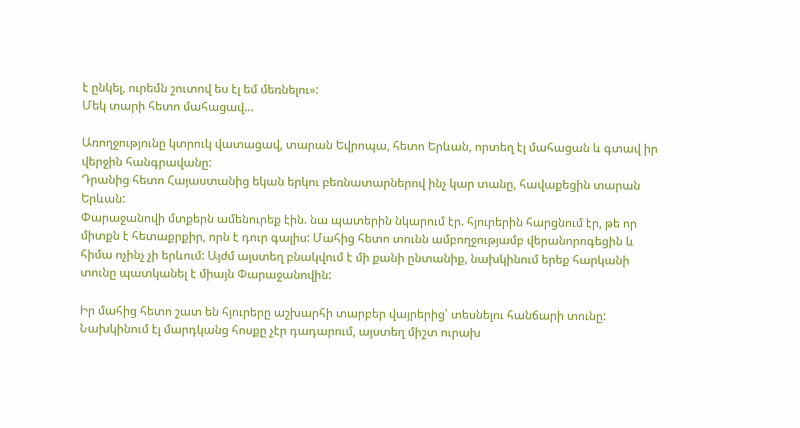է ընկել, ուրեմն շուտով ես էլ եմ մեռնելու»:
Մեկ տարի հետո մահացավ…

Առողջությունը կտրուկ վատացավ, տարան Եվրոպա, հետո Երևան, որտեղ էլ մահացան և գտավ իր վերջին հանգրավանը:
Դրանից հետո Հայաստանից եկան երկու բեռնատարներով ինչ կար տանը, հավաքեցին տարան Երևան:
Փարաջանովի մտքերն ամենուրեք էին. նա պատերին նկարում էր. հյուրերին հարցնում էր, թե որ միտքն է հետաքրքիր, որն է դուր գալիս: Մահից հետո տունն ամբողջությամբ վերանորոգեցին և հիմա ոչինչ չի երևում: Այժմ այստեղ բնակվում է մի քանի ընտանիք, նախկինում երեք հարկանի տունը պատկանել է միայն Փարաջանովին:

Իր մահից հետո շատ են հյուրերը աշխարհի տարբեր վայրերից՝ տեսնելու հանճարի տունը:
Նախկինում էլ մարդկանց հոսքը չէր դադարում, այստեղ միշտ ուրախ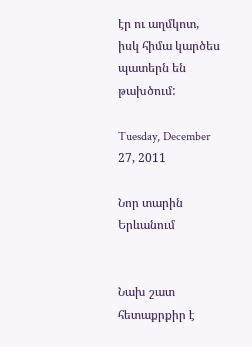էր ու աղմկոտ, իսկ հիմա կարծես պատերն են թախծում:

Tuesday, December 27, 2011

Նոր տարին Երևանում


Նախ շատ հետաքրքիր է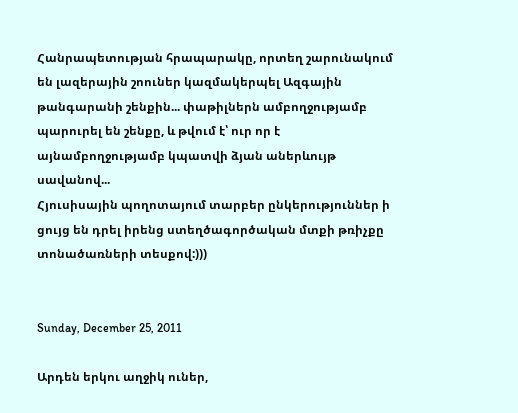Հանրապետության հրապարակը, որտեղ շարունակում են լազերային շոուներ կազմակերպել Ազգային թանգարանի շենքին... փաթիլներն ամբողջությամբ պարուրել են շենքը, և թվում է՝ ուր որ է այնամբողջությամբ կպատվի ձյան աներևույթ սավանով...
Հյուսիսային պողոտայում տարբեր ընկերություններ ի ցույց են դրել իրենց ստեղծագործական մտքի թռիչքը տոնածառների տեսքով:)))


Sunday, December 25, 2011

Արդեն երկու աղջիկ ուներ,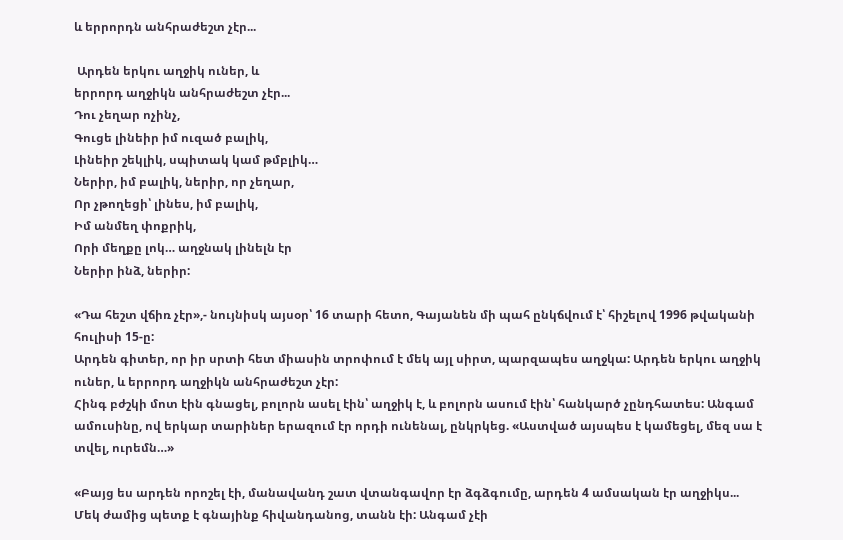և երրորդն անհրաժեշտ չէր...

 Արդեն երկու աղջիկ ուներ, և
երրորդ աղջիկն անհրաժեշտ չէր...
Դու չեղար ոչինչ,
Գուցե լինեիր իմ ուզած բալիկ,
Լինեիր շեկլիկ, սպիտակ կամ թմբլիկ…
Ներիր, իմ բալիկ, ներիր, որ չեղար,
Որ չթողեցի՝ լինես, իմ բալիկ,
Իմ անմեղ փոքրիկ,
Որի մեղքը լոկ… աղջնակ լինելն էր
Ներիր ինձ, ներիր:

«Դա հեշտ վճիռ չէր»,- նույնիսկ այսօր՝ 16 տարի հետո, Գայանեն մի պահ ընկճվում է՝ հիշելով 1996 թվականի հուլիսի 15-ը:
Արդեն գիտեր, որ իր սրտի հետ միասին տրոփում է մեկ այլ սիրտ, պարզապես աղջկա: Արդեն երկու աղջիկ ուներ, և երրորդ աղջիկն անհրաժեշտ չէր:
Հինգ բժշկի մոտ էին գնացել, բոլորն ասել էին՝ աղջիկ է, և բոլորն ասում էին՝ հանկարծ չընդհատես: Անգամ ամուսինը, ով երկար տարիներ երազում էր որդի ունենալ, ընկրկեց. «Աստված այսպես է կամեցել, մեզ սա է տվել, ուրեմն…»

«Բայց ես արդեն որոշել էի, մանավանդ շատ վտանգավոր էր ձգձգումը, արդեն 4 ամսական էր աղջիկս...
Մեկ ժամից պետք է գնայինք հիվանդանոց, տանն էի: Անգամ չէի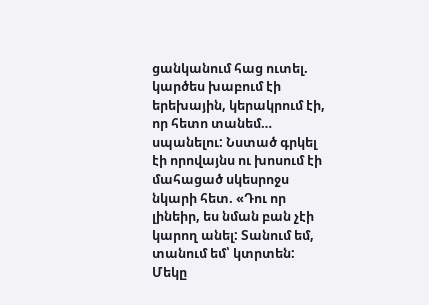ցանկանում հաց ուտել. կարծես խաբում էի երեխային, կերակրում էի, որ հետո տանեմ… սպանելու: Նստած գրկել էի որովայնս ու խոսում էի մահացած սկեսրոջս նկարի հետ. «Դու որ լինեիր, ես նման բան չէի կարող անել: Տանում եմ, տանում եմ՝ կտրտեն: Մեկը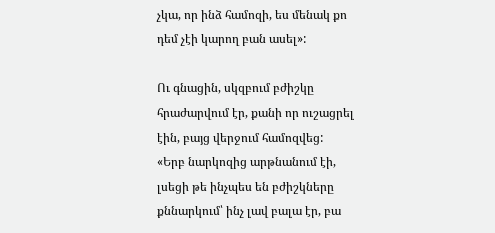չկա, որ ինձ համոզի, ես մենակ քո դեմ չէի կարող բան ասել»:

Ու գնացին, սկզբում բժիշկը հրաժարվում էր, քանի որ ուշացրել էին, բայց վերջում համոզվեց:
«Երբ նարկոզից արթնանում էի, լսեցի թե ինչպես են բժիշկները քննարկում՝ ինչ լավ բալա էր, բա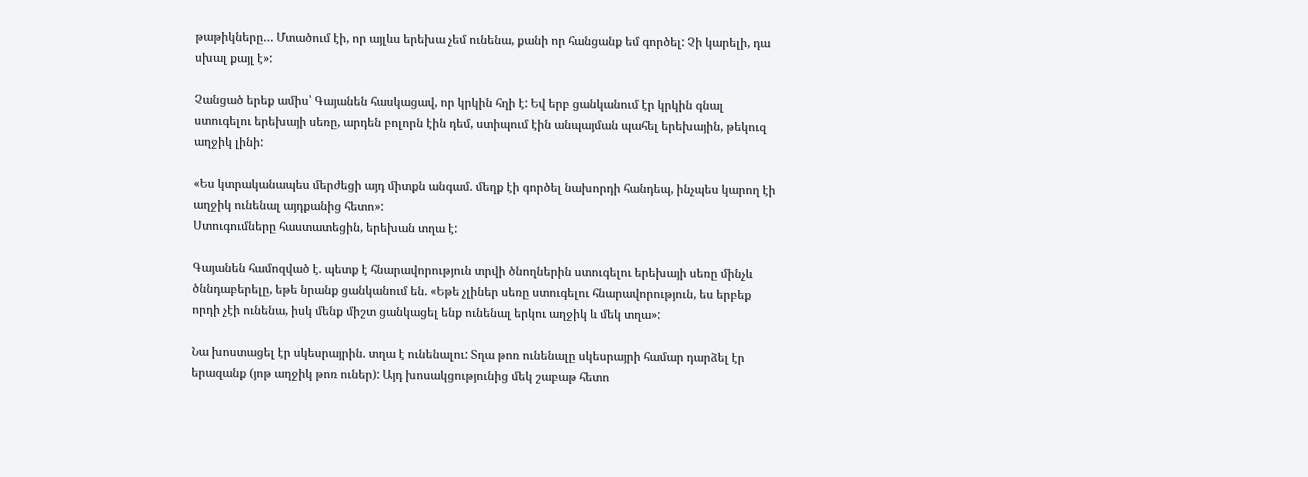թաթիկները… Մտածում էի, որ այլևս երեխա չեմ ունենա, քանի որ հանցանք եմ գործել: Չի կարելի, դա սխալ քայլ է»:

Չանցած երեք ամիս՝ Գայանեն հասկացավ, որ կրկին հղի է: Եվ երբ ցանկանում էր կրկին գնալ ստուգելու երեխայի սեռը, արդեն բոլորն էին դեմ, ստիպում էին անպայման պահել երեխային, թեկուզ աղջիկ լինի:

«Ես կտրականապես մերժեցի այդ միտքն անգամ. մեղք էի գործել նախորդի հանդեպ, ինչպես կարող էի աղջիկ ունենալ այդքանից հետո»:
Ստուգումները հաստատեցին, երեխան տղա է:

Գայանեն համոզված է. պետք է հնարավորություն տրվի ծնողներին ստուգելու երեխայի սեռը մինչև ծննդաբերելը, եթե նրանք ցանկանում են. «Եթե չլիներ սեռը ստուգելու հնարավորություն, ես երբեք որդի չէի ունենա, իսկ մենք միշտ ցանկացել ենք ունենալ երկու աղջիկ և մեկ տղա»:

Նա խոստացել էր սկեսրայրին. տղա է ունենալու: Տղա թոռ ունենալը սկեսրայրի համար դարձել էր երազանք (յոթ աղջիկ թոռ ուներ): Այդ խոսակցությունից մեկ շաբաթ հետո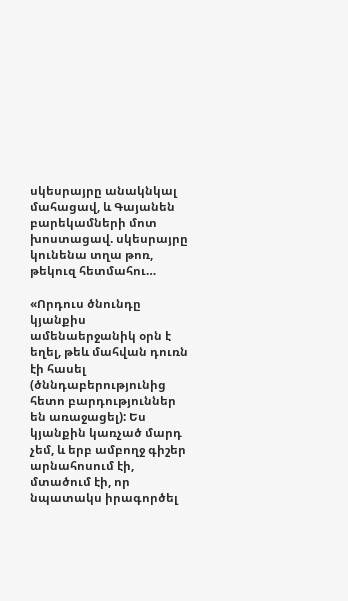սկեսրայրը անակնկալ մահացավ, և Գայանեն բարեկամների մոտ խոստացավ. սկեսրայրը կունենա տղա թոռ, թեկուզ հետմահու…

«Որդուս ծնունդը կյանքիս ամենաերջանիկ օրն է եղել, թեև մահվան դուռն էի հասել (ծննդաբերությունից հետո բարդություններ են առաջացել): Ես կյանքին կառչած մարդ չեմ, և երբ ամբողջ գիշեր արնահոսում էի, մտածում էի, որ նպատակս իրագործել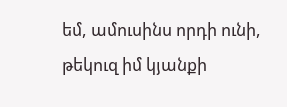եմ, ամուսինս որդի ունի, թեկուզ իմ կյանքի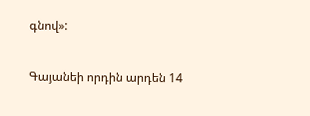գնով»:

Գայանեի որդին արդեն 14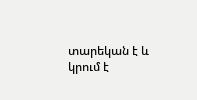տարեկան է և կրում է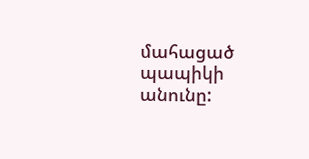մահացած պապիկի անունը: